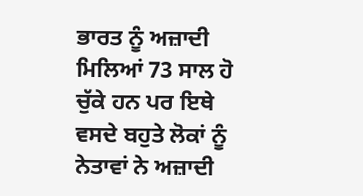ਭਾਰਤ ਨੂੰ ਅਜ਼ਾਦੀ ਮਿਲਿਆਂ 73 ਸਾਲ ਹੋ ਚੁੱਕੇ ਹਨ ਪਰ ਇਥੇ ਵਸਦੇ ਬਹੁਤੇ ਲੋਕਾਂ ਨੂੰ ਨੇਤਾਵਾਂ ਨੇ ਅਜ਼ਾਦੀ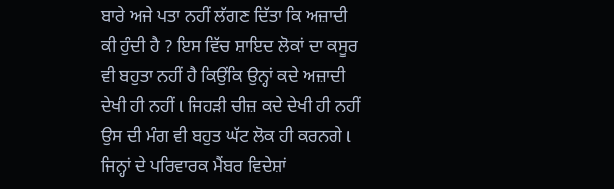ਬਾਰੇ ਅਜੇ ਪਤਾ ਨਹੀਂ ਲੱਗਣ ਦਿੱਤਾ ਕਿ ਅਜ਼ਾਦੀ ਕੀ ਹੁੰਦੀ ਹੈ ? ਇਸ ਵਿੱਚ ਸ਼ਾਇਦ ਲੋਕਾਂ ਦਾ ਕਸੂਰ ਵੀ ਬਹੁਤਾ ਨਹੀਂ ਹੈ ਕਿਉਂਕਿ ਉਨ੍ਹਾਂ ਕਦੇ ਅਜ਼ਾਦੀ ਦੇਖੀ ਹੀ ਨਹੀਂ l ਜਿਹੜੀ ਚੀਜ਼ ਕਦੇ ਦੇਖੀ ਹੀ ਨਹੀਂ ਉਸ ਦੀ ਮੰਗ ਵੀ ਬਹੁਤ ਘੱਟ ਲੋਕ ਹੀ ਕਰਨਗੇ l ਜਿਨ੍ਹਾਂ ਦੇ ਪਰਿਵਾਰਕ ਮੈਂਬਰ ਵਿਦੇਸ਼ਾਂ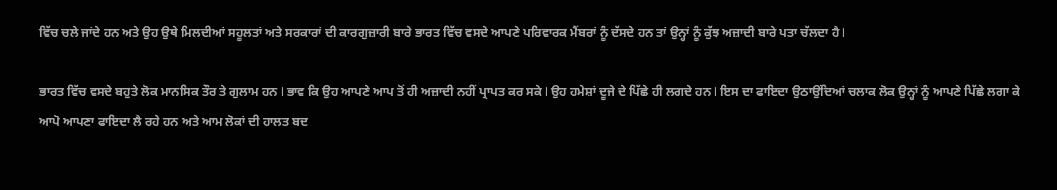ਵਿੱਚ ਚਲੇ ਜਾਂਦੇ ਹਨ ਅਤੇ ਉਹ ਉਥੇ ਮਿਲਦੀਆਂ ਸਹੂਲਤਾਂ ਅਤੇ ਸਰਕਾਰਾਂ ਦੀ ਕਾਰਗੁਜ਼ਾਰੀ ਬਾਰੇ ਭਾਰਤ ਵਿੱਚ ਵਸਦੇ ਆਪਣੇ ਪਰਿਵਾਰਕ ਮੈਂਬਰਾਂ ਨੂੰ ਦੱਸਦੇ ਹਨ ਤਾਂ ਉਨ੍ਹਾਂ ਨੂੰ ਕੁੱਝ ਅਜ਼ਾਦੀ ਬਾਰੇ ਪਤਾ ਚੱਲਦਾ ਹੈ l

ਭਾਰਤ ਵਿੱਚ ਵਸਦੇ ਬਹੁਤੇ ਲੋਕ ਮਾਨਸਿਕ ਤੌਰ ਤੇ ਗੁਲਾਮ ਹਨ l ਭਾਵ ਕਿ ਉਹ ਆਪਣੇ ਆਪ ਤੋਂ ਹੀ ਅਜ਼ਾਦੀ ਨਹੀਂ ਪ੍ਰਾਪਤ ਕਰ ਸਕੇ l ਉਹ ਹਮੇਸ਼ਾਂ ਦੂਜੇ ਦੇ ਪਿੱਛੇ ਹੀ ਲਗਦੇ ਹਨ l ਇਸ ਦਾ ਫਾਇਦਾ ਉਠਾਉਂਦਿਆਂ ਚਲਾਕ ਲੋਕ ਉਨ੍ਹਾਂ ਨੂੰ ਆਪਣੇ ਪਿੱਛੇ ਲਗਾ ਕੇ ਆਪੋ ਆਪਣਾ ਫਾਇਦਾ ਲੈ ਰਹੇ ਹਨ ਅਤੇ ਆਮ ਲੋਕਾਂ ਦੀ ਹਾਲਤ ਬਦ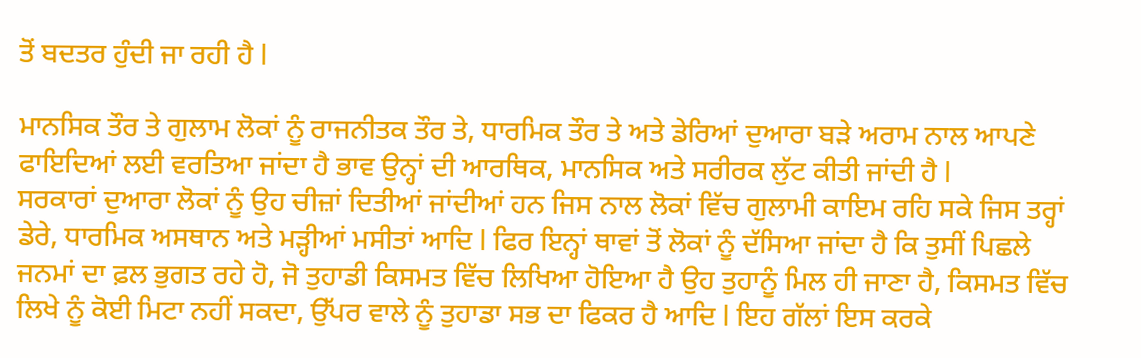ਤੋਂ ਬਦਤਰ ਹੁੰਦੀ ਜਾ ਰਹੀ ਹੈ l

ਮਾਨਸਿਕ ਤੌਰ ਤੇ ਗੁਲਾਮ ਲੋਕਾਂ ਨੂੰ ਰਾਜਨੀਤਕ ਤੌਰ ਤੇ, ਧਾਰਮਿਕ ਤੌਰ ਤੇ ਅਤੇ ਡੇਰਿਆਂ ਦੁਆਰਾ ਬੜੇ ਅਰਾਮ ਨਾਲ ਆਪਣੇ ਫਾਇਦਿਆਂ ਲਈ ਵਰਤਿਆ ਜਾਂਦਾ ਹੈ ਭਾਵ ਉਨ੍ਹਾਂ ਦੀ ਆਰਥਿਕ, ਮਾਨਸਿਕ ਅਤੇ ਸਰੀਰਕ ਲੁੱਟ ਕੀਤੀ ਜਾਂਦੀ ਹੈ l
ਸਰਕਾਰਾਂ ਦੁਆਰਾ ਲੋਕਾਂ ਨੂੰ ਉਹ ਚੀਜ਼ਾਂ ਦਿਤੀਆਂ ਜਾਂਦੀਆਂ ਹਨ ਜਿਸ ਨਾਲ ਲੋਕਾਂ ਵਿੱਚ ਗੁਲਾਮੀ ਕਾਇਮ ਰਹਿ ਸਕੇ ਜਿਸ ਤਰ੍ਹਾਂ ਡੇਰੇ, ਧਾਰਮਿਕ ਅਸਥਾਨ ਅਤੇ ਮੜ੍ਹੀਆਂ ਮਸੀਤਾਂ ਆਦਿ l ਫਿਰ ਇਨ੍ਹਾਂ ਥਾਵਾਂ ਤੋਂ ਲੋਕਾਂ ਨੂੰ ਦੱਸਿਆ ਜਾਂਦਾ ਹੈ ਕਿ ਤੁਸੀਂ ਪਿਛਲੇ ਜਨਮਾਂ ਦਾ ਫ਼ਲ ਭੁਗਤ ਰਹੇ ਹੋ, ਜੋ ਤੁਹਾਡੀ ਕਿਸਮਤ ਵਿੱਚ ਲਿਖਿਆ ਹੋਇਆ ਹੈ ਉਹ ਤੁਹਾਨੂੰ ਮਿਲ ਹੀ ਜਾਣਾ ਹੈ, ਕਿਸਮਤ ਵਿੱਚ ਲਿਖੇ ਨੂੰ ਕੋਈ ਮਿਟਾ ਨਹੀਂ ਸਕਦਾ, ਉੱਪਰ ਵਾਲੇ ਨੂੰ ਤੁਹਾਡਾ ਸਭ ਦਾ ਫਿਕਰ ਹੈ ਆਦਿ l ਇਹ ਗੱਲਾਂ ਇਸ ਕਰਕੇ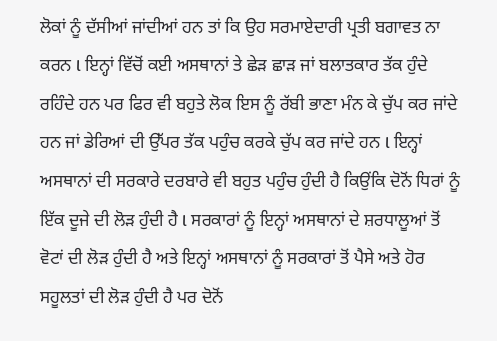ਲੋਕਾਂ ਨੂੰ ਦੱਸੀਆਂ ਜਾਂਦੀਆਂ ਹਨ ਤਾਂ ਕਿ ਉਹ ਸਰਮਾਏਦਾਰੀ ਪ੍ਰਤੀ ਬਗਾਵਤ ਨਾ ਕਰਨ l ਇਨ੍ਹਾਂ ਵਿੱਚੋਂ ਕਈ ਅਸਥਾਨਾਂ ਤੇ ਛੇੜ ਛਾੜ ਜਾਂ ਬਲਾਤਕਾਰ ਤੱਕ ਹੁੰਦੇ ਰਹਿੰਦੇ ਹਨ ਪਰ ਫਿਰ ਵੀ ਬਹੁਤੇ ਲੋਕ ਇਸ ਨੂੰ ਰੱਬੀ ਭਾਣਾ ਮੰਨ ਕੇ ਚੁੱਪ ਕਰ ਜਾਂਦੇ ਹਨ ਜਾਂ ਡੇਰਿਆਂ ਦੀ ਉੱਪਰ ਤੱਕ ਪਹੁੰਚ ਕਰਕੇ ਚੁੱਪ ਕਰ ਜਾਂਦੇ ਹਨ l ਇਨ੍ਹਾਂ ਅਸਥਾਨਾਂ ਦੀ ਸਰਕਾਰੇ ਦਰਬਾਰੇ ਵੀ ਬਹੁਤ ਪਹੁੰਚ ਹੁੰਦੀ ਹੈ ਕਿਉਂਕਿ ਦੋਨੋਂ ਧਿਰਾਂ ਨੂੰ ਇੱਕ ਦੂਜੇ ਦੀ ਲੋੜ ਹੁੰਦੀ ਹੈ l ਸਰਕਾਰਾਂ ਨੂੰ ਇਨ੍ਹਾਂ ਅਸਥਾਨਾਂ ਦੇ ਸ਼ਰਧਾਲੂਆਂ ਤੋਂ ਵੋਟਾਂ ਦੀ ਲੋੜ ਹੁੰਦੀ ਹੈ ਅਤੇ ਇਨ੍ਹਾਂ ਅਸਥਾਨਾਂ ਨੂੰ ਸਰਕਾਰਾਂ ਤੋਂ ਪੈਸੇ ਅਤੇ ਹੋਰ ਸਹੂਲਤਾਂ ਦੀ ਲੋੜ ਹੁੰਦੀ ਹੈ ਪਰ ਦੋਨੋਂ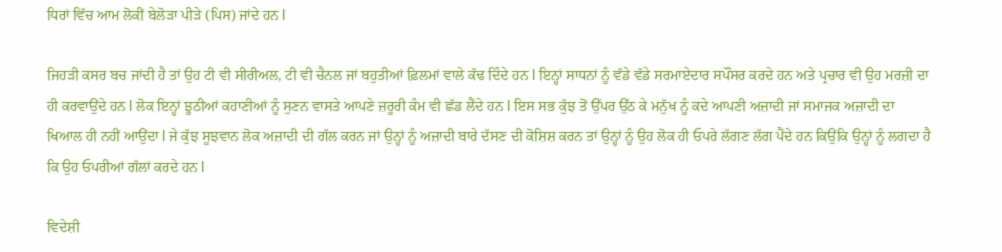ਧਿਰਾਂ ਵਿੱਚ ਆਮ ਲੋਕੀਂ ਬੇਲੋੜਾ ਪੀੜੇ (ਪਿਸ) ਜਾਂਦੇ ਹਨ l

ਜਿਹੜੀ ਕਸਰ ਬਚ ਜਾਂਦੀ ਹੈ ਤਾਂ ਉਹ ਟੀ ਵੀ ਸੀਰੀਅਲ, ਟੀ ਵੀ ਚੈਨਲ ਜਾਂ ਬਹੁਤੀਆਂ ਫ਼ਿਲਮਾਂ ਵਾਲੇ ਕੱਢ ਦਿੰਦੇ ਹਨ l ਇਨ੍ਹਾਂ ਸਾਧਨਾਂ ਨੂੰ ਵੱਡੇ ਵੱਡੇ ਸਰਮਾਏਦਾਰ ਸਪੌਂਸਰ ਕਰਦੇ ਹਨ ਅਤੇ ਪ੍ਰਚਾਰ ਵੀ ਉਹ ਮਰਜ਼ੀ ਦਾ ਹੀ ਕਰਵਾਉਂਦੇ ਹਨ l ਲੋਕ ਇਨ੍ਹਾਂ ਝੂਠੀਆਂ ਕਹਾਣੀਆਂ ਨੂੰ ਸੁਣਨ ਵਾਸਤੇ ਆਪਣੇ ਜ਼ਰੂਰੀ ਕੰਮ ਵੀ ਛੱਡ ਲੈਂਦੇ ਹਨ l ਇਸ ਸਭ ਕੁੱਝ ਤੋਂ ਉੱਪਰ ਉੱਠ ਕੇ ਮਨੁੱਖ ਨੂੰ ਕਦੇ ਆਪਣੀ ਅਜ਼ਾਦੀ ਜਾਂ ਸਮਾਜਕ ਅਜ਼ਾਦੀ ਦਾ ਖਿਆਲ ਹੀ ਨਹੀਂ ਆਉਂਦਾ l ਜੇ ਕੁੱਝ ਸੂਝਵਾਨ ਲੋਕ ਅਜ਼ਾਦੀ ਦੀ ਗੱਲ ਕਰਨ ਜਾਂ ਉਨ੍ਹਾਂ ਨੂੰ ਅਜ਼ਾਦੀ ਬਾਰੇ ਦੱਸਣ ਦੀ ਕੋਸ਼ਿਸ਼ ਕਰਨ ਤਾਂ ਉਨ੍ਹਾਂ ਨੂੰ ਉਹ ਲੋਕ ਹੀ ਓਪਰੇ ਲੱਗਣ ਲੱਗ ਪੈਂਦੇ ਹਨ ਕਿਉਂਕਿ ਉਨ੍ਹਾਂ ਨੂੰ ਲਗਦਾ ਹੈ ਕਿ ਉਹ ਓਪਰੀਆਂ ਗੱਲਾਂ ਕਰਦੇ ਹਨ l

ਵਿਦੇਸ਼ੀ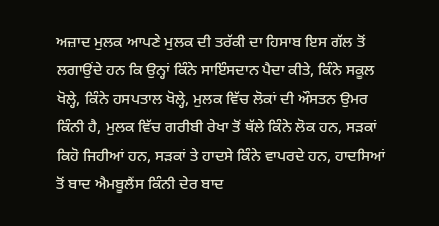ਅਜ਼ਾਦ ਮੁਲਕ ਆਪਣੇ ਮੁਲਕ ਦੀ ਤਰੱਕੀ ਦਾ ਹਿਸਾਬ ਇਸ ਗੱਲ ਤੋਂ ਲਗਾਉਂਦੇ ਹਨ ਕਿ ਉਨ੍ਹਾਂ ਕਿੰਨੇ ਸਾਇੰਸਦਾਨ ਪੈਦਾ ਕੀਤੇ, ਕਿੰਨੇ ਸਕੂਲ ਖੋਲ੍ਹੇ, ਕਿੰਨੇ ਹਸਪਤਾਲ ਖੋਲ੍ਹੇ, ਮੁਲਕ ਵਿੱਚ ਲੋਕਾਂ ਦੀ ਔਸਤਨ ਉਮਰ ਕਿੰਨੀ ਹੈ, ਮੁਲਕ ਵਿੱਚ ਗਰੀਬੀ ਰੇਖਾ ਤੋਂ ਥੱਲੇ ਕਿੰਨੇ ਲੋਕ ਹਨ, ਸੜਕਾਂ ਕਿਹੋ ਜਿਹੀਆਂ ਹਨ, ਸੜਕਾਂ ਤੇ ਹਾਦਸੇ ਕਿੰਨੇ ਵਾਪਰਦੇ ਹਨ, ਹਾਦਸਿਆਂ ਤੋਂ ਬਾਦ ਐਮਬੂਲੈਂਸ ਕਿੰਨੀ ਦੇਰ ਬਾਦ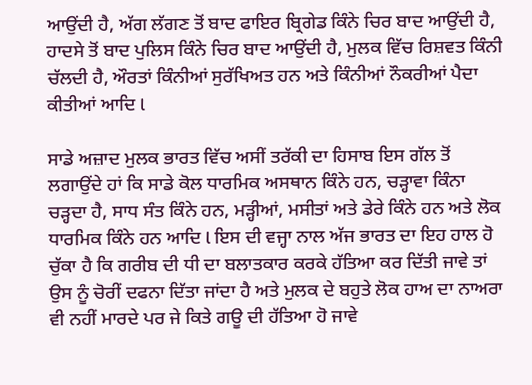ਆਉਂਦੀ ਹੈ, ਅੱਗ ਲੱਗਣ ਤੋਂ ਬਾਦ ਫਾਇਰ ਬ੍ਰਿਗੇਡ ਕਿੰਨੇ ਚਿਰ ਬਾਦ ਆਉਂਦੀ ਹੈ, ਹਾਦਸੇ ਤੋਂ ਬਾਦ ਪੁਲਿਸ ਕਿੰਨੇ ਚਿਰ ਬਾਦ ਆਉਂਦੀ ਹੈ, ਮੁਲਕ ਵਿੱਚ ਰਿਸ਼ਵਤ ਕਿੰਨੀ ਚੱਲਦੀ ਹੈ, ਔਰਤਾਂ ਕਿੰਨੀਆਂ ਸੁਰੱਖਿਅਤ ਹਨ ਅਤੇ ਕਿੰਨੀਆਂ ਨੌਕਰੀਆਂ ਪੈਦਾ ਕੀਤੀਆਂ ਆਦਿ l

ਸਾਡੇ ਅਜ਼ਾਦ ਮੁਲਕ ਭਾਰਤ ਵਿੱਚ ਅਸੀਂ ਤਰੱਕੀ ਦਾ ਹਿਸਾਬ ਇਸ ਗੱਲ ਤੋਂ ਲਗਾਉਂਦੇ ਹਾਂ ਕਿ ਸਾਡੇ ਕੋਲ ਧਾਰਮਿਕ ਅਸਥਾਨ ਕਿੰਨੇ ਹਨ, ਚੜ੍ਹਾਵਾ ਕਿੰਨਾ ਚੜ੍ਹਦਾ ਹੈ, ਸਾਧ ਸੰਤ ਕਿੰਨੇ ਹਨ, ਮੜ੍ਹੀਆਂ, ਮਸੀਤਾਂ ਅਤੇ ਡੇਰੇ ਕਿੰਨੇ ਹਨ ਅਤੇ ਲੋਕ ਧਾਰਮਿਕ ਕਿੰਨੇ ਹਨ ਆਦਿ l ਇਸ ਦੀ ਵਜ੍ਹਾ ਨਾਲ ਅੱਜ ਭਾਰਤ ਦਾ ਇਹ ਹਾਲ ਹੋ ਚੁੱਕਾ ਹੈ ਕਿ ਗਰੀਬ ਦੀ ਧੀ ਦਾ ਬਲਾਤਕਾਰ ਕਰਕੇ ਹੱਤਿਆ ਕਰ ਦਿੱਤੀ ਜਾਵੇ ਤਾਂ ਉਸ ਨੂੰ ਚੋਰੀਂ ਦਫਨਾ ਦਿੱਤਾ ਜਾਂਦਾ ਹੈ ਅਤੇ ਮੁਲਕ ਦੇ ਬਹੁਤੇ ਲੋਕ ਹਾਅ ਦਾ ਨਾਅਰਾ ਵੀ ਨਹੀਂ ਮਾਰਦੇ ਪਰ ਜੇ ਕਿਤੇ ਗਊ ਦੀ ਹੱਤਿਆ ਹੋ ਜਾਵੇ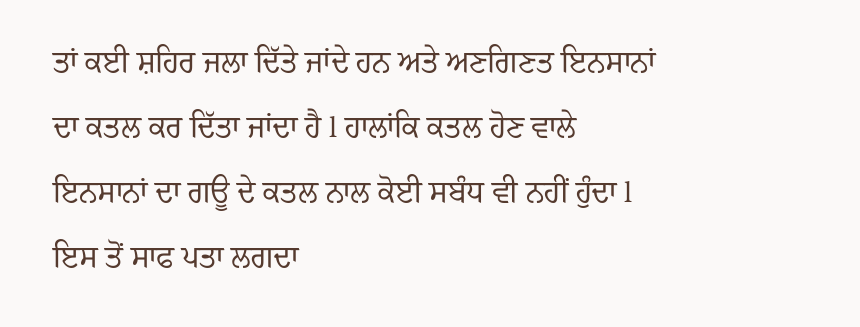ਤਾਂ ਕਈ ਸ਼ਹਿਰ ਜਲਾ ਦਿੱਤੇ ਜਾਂਦੇ ਹਨ ਅਤੇ ਅਣਗਿਣਤ ਇਨਸਾਨਾਂ ਦਾ ਕਤਲ ਕਰ ਦਿੱਤਾ ਜਾਂਦਾ ਹੈ l ਹਾਲਾਂਕਿ ਕਤਲ ਹੋਣ ਵਾਲੇ ਇਨਸਾਨਾਂ ਦਾ ਗਊ ਦੇ ਕਤਲ ਨਾਲ ਕੋਈ ਸਬੰਧ ਵੀ ਨਹੀਂ ਹੁੰਦਾ l ਇਸ ਤੋਂ ਸਾਫ ਪਤਾ ਲਗਦਾ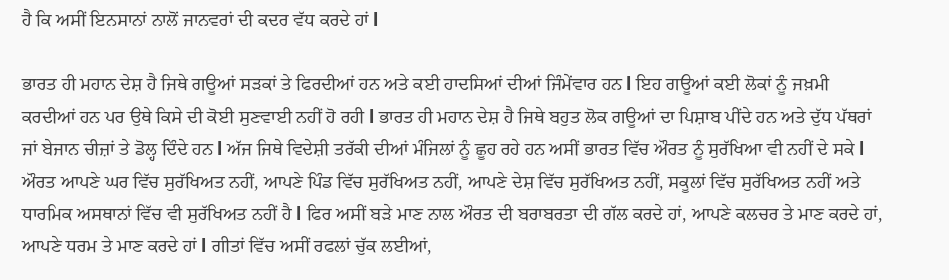ਹੈ ਕਿ ਅਸੀਂ ਇਨਸਾਨਾਂ ਨਾਲੋਂ ਜਾਨਵਰਾਂ ਦੀ ਕਦਰ ਵੱਧ ਕਰਦੇ ਹਾਂ l

ਭਾਰਤ ਹੀ ਮਹਾਨ ਦੇਸ਼ ਹੈ ਜਿਥੇ ਗਊਆਂ ਸੜਕਾਂ ਤੇ ਫਿਰਦੀਆਂ ਹਨ ਅਤੇ ਕਈ ਹਾਦਸਿਆਂ ਦੀਆਂ ਜਿੰਮੇਂਵਾਰ ਹਨ l ਇਹ ਗਊਆਂ ਕਈ ਲੋਕਾਂ ਨੂੰ ਜਖ਼ਮੀ ਕਰਦੀਆਂ ਹਨ ਪਰ ਉਥੇ ਕਿਸੇ ਦੀ ਕੋਈ ਸੁਣਵਾਈ ਨਹੀਂ ਹੋ ਰਹੀ l ਭਾਰਤ ਹੀ ਮਹਾਨ ਦੇਸ਼ ਹੈ ਜਿਥੇ ਬਹੁਤ ਲੋਕ ਗਊਆਂ ਦਾ ਪਿਸ਼ਾਬ ਪੀਂਦੇ ਹਨ ਅਤੇ ਦੁੱਧ ਪੱਥਰਾਂ ਜਾਂ ਬੇਜਾਨ ਚੀਜ਼ਾਂ ਤੇ ਡੋਲ੍ਹ ਦਿੰਦੇ ਹਨ l ਅੱਜ ਜਿਥੇ ਵਿਦੇਸ਼ੀ ਤਰੱਕੀ ਦੀਆਂ ਮੰਜਿਲਾਂ ਨੂੰ ਛੂਹ ਰਹੇ ਹਨ ਅਸੀਂ ਭਾਰਤ ਵਿੱਚ ਔਰਤ ਨੂੰ ਸੁਰੱਖਿਆ ਵੀ ਨਹੀਂ ਦੇ ਸਕੇ l ਔਰਤ ਆਪਣੇ ਘਰ ਵਿੱਚ ਸੁਰੱਖਿਅਤ ਨਹੀਂ, ਆਪਣੇ ਪਿੰਡ ਵਿੱਚ ਸੁਰੱਖਿਅਤ ਨਹੀਂ, ਆਪਣੇ ਦੇਸ਼ ਵਿੱਚ ਸੁਰੱਖਿਅਤ ਨਹੀਂ, ਸਕੂਲਾਂ ਵਿੱਚ ਸੁਰੱਖਿਅਤ ਨਹੀਂ ਅਤੇ ਧਾਰਮਿਕ ਅਸਥਾਨਾਂ ਵਿੱਚ ਵੀ ਸੁਰੱਖਿਅਤ ਨਹੀਂ ਹੈ l ਫਿਰ ਅਸੀਂ ਬੜੇ ਮਾਣ ਨਾਲ ਔਰਤ ਦੀ ਬਰਾਬਰਤਾ ਦੀ ਗੱਲ ਕਰਦੇ ਹਾਂ, ਆਪਣੇ ਕਲਚਰ ਤੇ ਮਾਣ ਕਰਦੇ ਹਾਂ, ਆਪਣੇ ਧਰਮ ਤੇ ਮਾਣ ਕਰਦੇ ਹਾਂ l ਗੀਤਾਂ ਵਿੱਚ ਅਸੀਂ ਰਫਲਾਂ ਚੁੱਕ ਲਈਆਂ,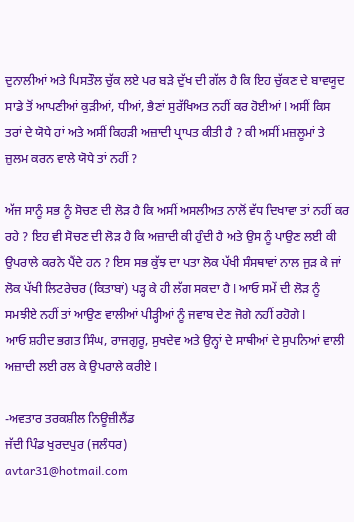ਦੁਨਾਲੀਆਂ ਅਤੇ ਪਿਸਤੌਲ ਚੁੱਕ ਲਏ ਪਰ ਬੜੇ ਦੁੱਖ ਦੀ ਗੱਲ ਹੈ ਕਿ ਇਹ ਚੁੱਕਣ ਦੇ ਬਾਵਯੂਦ ਸਾਡੇ ਤੋਂ ਆਪਣੀਆਂ ਕੁੜੀਆਂ, ਧੀਆਂ, ਭੈਣਾਂ ਸੁਰੱਖਿਅਤ ਨਹੀਂ ਕਰ ਹੋਈਆਂ l ਅਸੀਂ ਕਿਸ ਤਰਾਂ ਦੇ ਯੋਧੇ ਹਾਂ ਅਤੇ ਅਸੀਂ ਕਿਹੜੀ ਅਜ਼ਾਦੀ ਪ੍ਰਾਪਤ ਕੀਤੀ ਹੈ ? ਕੀ ਅਸੀਂ ਮਜ਼ਲੂਮਾਂ ਤੇ ਜ਼ੁਲਮ ਕਰਨ ਵਾਲੇ ਯੋਧੇ ਤਾਂ ਨਹੀਂ ?

ਅੱਜ ਸਾਨੂੰ ਸਭ ਨੂੰ ਸੋਚਣ ਦੀ ਲੋੜ ਹੈ ਕਿ ਅਸੀਂ ਅਸਲੀਅਤ ਨਾਲੋਂ ਵੱਧ ਦਿਖਾਵਾ ਤਾਂ ਨਹੀਂ ਕਰ ਰਹੇ ? ਇਹ ਵੀ ਸੋਚਣ ਦੀ ਲੋੜ ਹੈ ਕਿ ਅਜ਼ਾਦੀ ਕੀ ਹੁੰਦੀ ਹੈ ਅਤੇ ਉਸ ਨੂੰ ਪਾਉਣ ਲਈ ਕੀ ਉਪਰਾਲੇ ਕਰਨੇ ਪੈਂਦੇ ਹਨ ? ਇਸ ਸਭ ਕੁੱਝ ਦਾ ਪਤਾ ਲੋਕ ਪੱਖੀ ਸੰਸਥਾਵਾਂ ਨਾਲ ਜੁੜ ਕੇ ਜਾਂ ਲੋਕ ਪੱਖੀ ਲਿਟਰੇਚਰ (ਕਿਤਾਬਾਂ) ਪੜ੍ਹ ਕੇ ਹੀ ਲੱਗ ਸਕਦਾ ਹੈ l ਆਓ ਸਮੇਂ ਦੀ ਲੋੜ ਨੂੰ ਸਮਝੀਏ ਨਹੀਂ ਤਾਂ ਆਉਣ ਵਾਲੀਆਂ ਪੀੜ੍ਹੀਆਂ ਨੂੰ ਜਵਾਬ ਦੇਣ ਜੋਗੇ ਨਹੀਂ ਰਹੋਗੇ l
ਆਓ ਸ਼ਹੀਦ ਭਗਤ ਸਿੰਘ, ਰਾਜਗੁਰੂ, ਸੁਖਦੇਵ ਅਤੇ ਉਨ੍ਹਾਂ ਦੇ ਸਾਥੀਆਂ ਦੇ ਸੁਪਨਿਆਂ ਵਾਲੀ ਅਜ਼ਾਦੀ ਲਈ ਰਲ ਕੇ ਉਪਰਾਲੇ ਕਰੀਏ l

-ਅਵਤਾਰ ਤਰਕਸ਼ੀਲ ਨਿਊਜ਼ੀਲੈਂਡ
ਜੱਦੀ ਪਿੰਡ ਖੁਰਦਪੁਰ (ਜਲੰਧਰ)
avtar31@hotmail.com